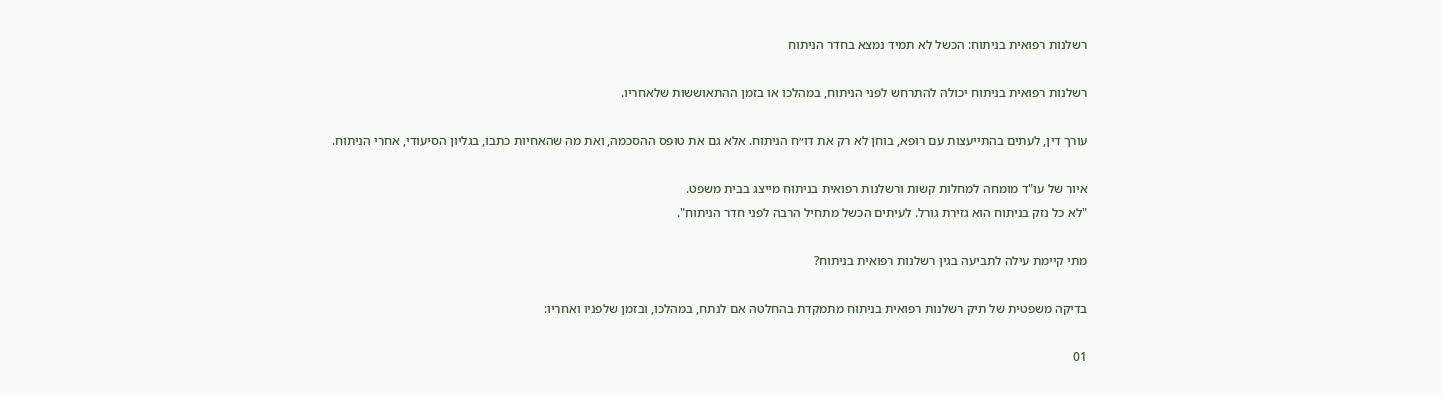רשלנות רפואית בניתוח: הכשל לא תמיד נמצא בחדר הניתוח

רשלנות רפואית בניתוח יכולה להתרחש לפני הניתוח, במהלכו או בזמן ההתאוששות שלאחריו.

עורך דין, לעתים בהתייעצות עם רופא, בוחן לא רק את דו״ח הניתוח. אלא גם את טופס ההסכמה, ואת מה שהאחיות כתבו, בגליון הסיעודי, אחרי הניתוח.

איור של עו"ד מומחה למחלות קשות ורשלנות רפואית בניתוח מייצג בבית משפט.
"לא כל נזק בניתוח הוא גזירת גורל. לעיתים הכשל מתחיל הרבה לפני חדר הניתוח".

מתי קיימת עילה לתביעה בגין רשלנות רפואית בניתוח?

בדיקה משפטית של תיק רשלנות רפואית בניתוח מתמקדת בהחלטה אם לנתח, במהלכו, ובזמן שלפניו ואחריו:

01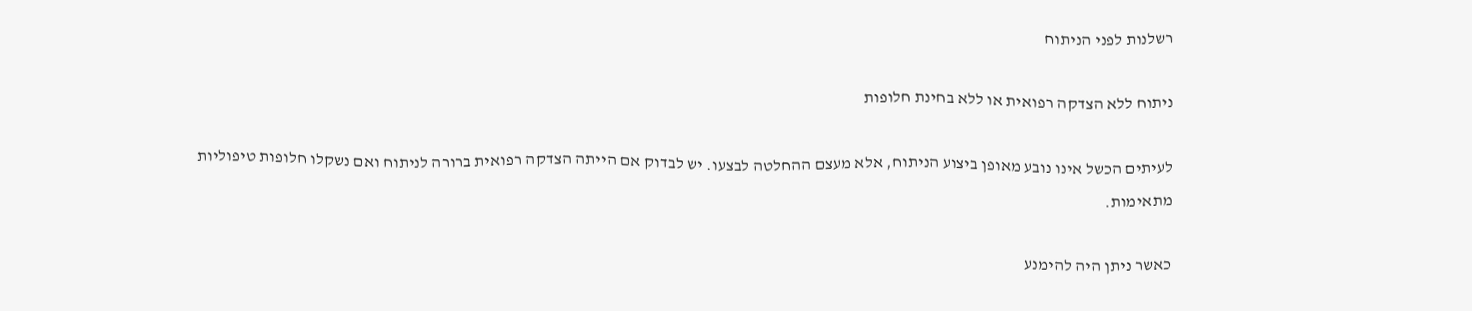רשלנות לפני הניתוח

ניתוח ללא הצדקה רפואית או ללא בחינת חלופות

לעיתים הכשל אינו נובע מאופן ביצוע הניתוח, אלא מעצם ההחלטה לבצעו. יש לבדוק אם הייתה הצדקה רפואית ברורה לניתוח ואם נשקלו חלופות טיפוליות מתאימות.

כאשר ניתן היה להימנע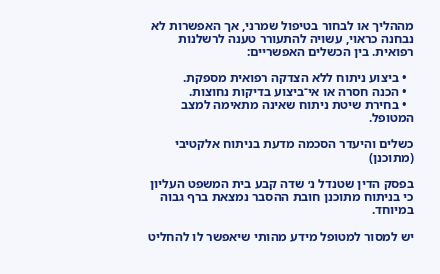מההליך או לבחור בטיפול שמרני, אך האפשרות לא נבחנה כראוי, עשויה להתעורר טענה לרשלנות רפואית. בין הכשלים האפשריים:

  • ביצוע ניתוח ללא הצדקה רפואית מספקת.
  • הכנה חסרה או אי־ביצוע בדיקות נחוצות.
  • בחירת שיטת ניתוח שאינה מתאימה למצב המטופל.

כשלים והיעדר הסכמה מדעת בניתוח אלקטיבי (מתוכנן)

בפסק הדין שטנדל נ׳ שדה קבע בית המשפט העליון כי בניתוח מתוכנן חובת ההסבר נמצאת ברף גבוה במיוחד.

יש למסור למטופל מידע מהותי שיאפשר לו להחליט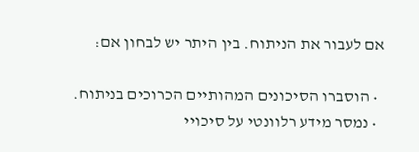אם לעבור את הניתוח. בין היתר יש לבחון אם:

  • הוסברו הסיכונים המהותיים הכרוכים בניתוח.
  • נמסר מידע רלוונטי על סיכויי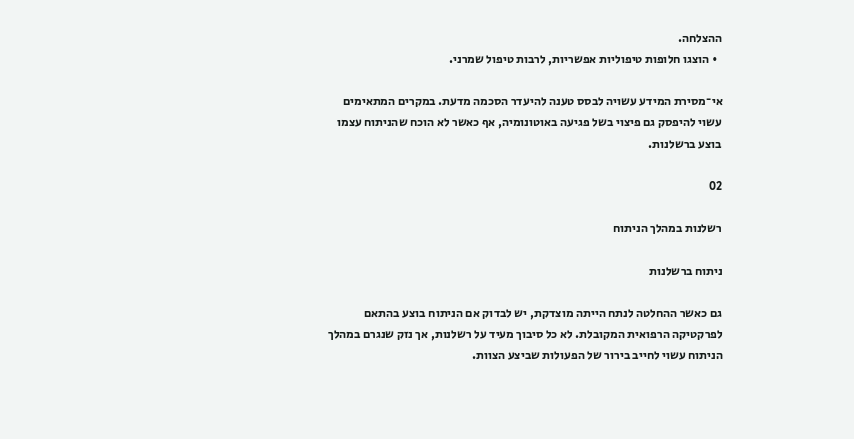ההצלחה.
  • הוצגו חלופות טיפוליות אפשריות, לרבות טיפול שמרני.

אי־מסירת המידע עשויה לבסס טענה להיעדר הסכמה מדעת. במקרים המתאימים עשוי להיפסק גם פיצוי בשל פגיעה באוטונומיה, אף כאשר לא הוכח שהניתוח עצמו בוצע ברשלנות.

02

רשלנות במהלך הניתוח

ניתוח ברשלנות

גם כאשר ההחלטה לנתח הייתה מוצדקת, יש לבדוק אם הניתוח בוצע בהתאם לפרקטיקה הרפואית המקובלת. לא כל סיבוך מעיד על רשלנות, אך נזק שנגרם במהלך הניתוח עשוי לחייב בירור של הפעולות שביצע הצוות.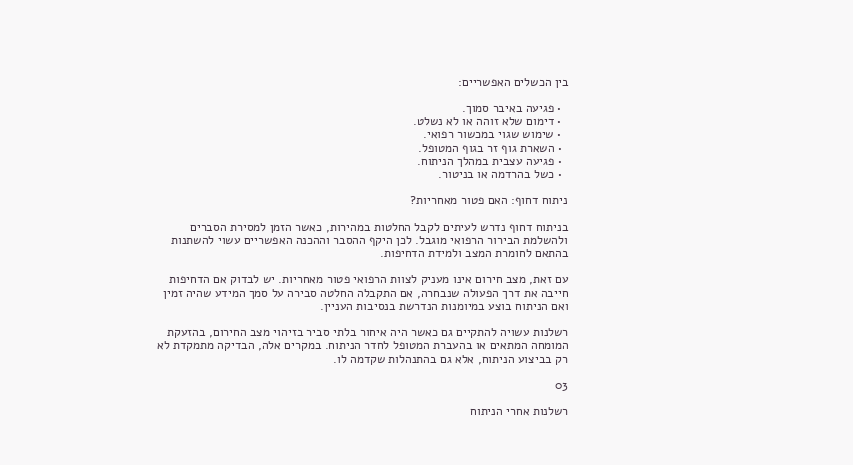בין הכשלים האפשריים:

  • פגיעה באיבר סמוך.
  • דימום שלא זוהה או לא נשלט.
  • שימוש שגוי במכשור רפואי.
  • השארת גוף זר בגוף המטופל.
  • פגיעה עצבית במהלך הניתוח.
  • כשל בהרדמה או בניטור.

ניתוח דחוף: האם פטור מאחריות?

בניתוח דחוף נדרש לעיתים לקבל החלטות במהירות, כאשר הזמן למסירת הסברים ולהשלמת הבירור הרפואי מוגבל. לכן היקף ההסבר וההכנה האפשריים עשוי להשתנות בהתאם לחומרת המצב ולמידת הדחיפות.

עם זאת, מצב חירום אינו מעניק לצוות הרפואי פטור מאחריות. יש לבדוק אם הדחיפות חייבה את דרך הפעולה שנבחרה, אם התקבלה החלטה סבירה על סמך המידע שהיה זמין ואם הניתוח בוצע במיומנות הנדרשת בנסיבות העניין.

רשלנות עשויה להתקיים גם כאשר היה איחור בלתי סביר בזיהוי מצב החירום, בהזעקת המומחה המתאים או בהעברת המטופל לחדר הניתוח. במקרים אלה, הבדיקה מתמקדת לא רק בביצוע הניתוח, אלא גם בהתנהלות שקדמה לו.

03

רשלנות אחרי הניתוח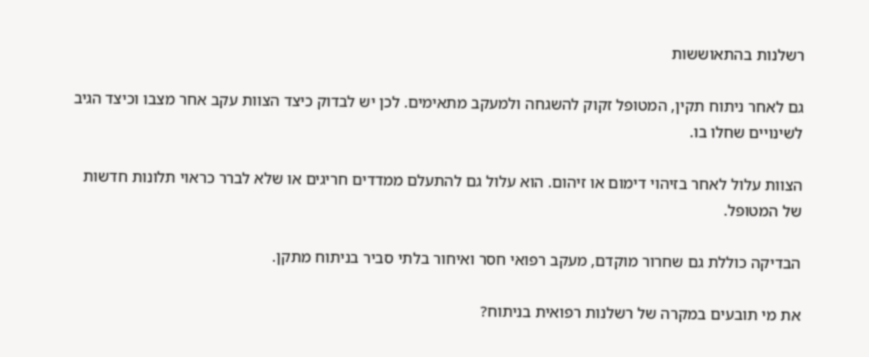רשלנות בהתאוששות

גם לאחר ניתוח תקין, המטופל זקוק להשגחה ולמעקב מתאימים. לכן יש לבדוק כיצד הצוות עקב אחר מצבו וכיצד הגיב לשינויים שחלו בו.

הצוות עלול לאחר בזיהוי דימום או זיהום. הוא עלול גם להתעלם ממדדים חריגים או שלא לברר כראוי תלונות חדשות של המטופל.

הבדיקה כוללת גם שחרור מוקדם, מעקב רפואי חסר ואיחור בלתי סביר בניתוח מתקן.

את מי תובעים במקרה של רשלנות רפואית בניתוח?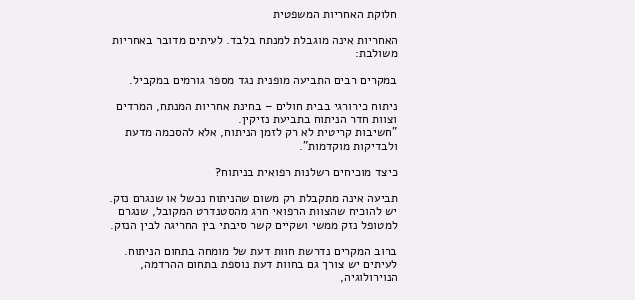חלוקת האחריות המשפטית

האחריות אינה מוגבלת למנתח בלבד. לעיתים מדובר באחריות משולבת:

במקרים רבים התביעה מופנית נגד מספר גורמים במקביל.

ניתוח כירורגי בבית חולים – בחינת אחריות המנתח, המרדים וצוות חדר הניתוח בתביעת נזיקין.
"חשיבות קריטית לא רק לזמן הניתוח, אלא להסכמה מדעת ולבדיקות מוקדמות".

כיצד מוכיחים רשלנות רפואית בניתוח?

תביעה אינה מתקבלת רק משום שהניתוח נכשל או שנגרם נזק. יש להוכיח שהצוות הרפואי חרג מהסטנדרט המקובל, שנגרם למטופל נזק ממשי ושקיים קשר סיבתי בין החריגה לבין הנזק.

ברוב המקרים נדרשת חוות דעת של מומחה בתחום הניתוח. לעיתים יש צורך גם בחוות דעת נוספת בתחום ההרדמה, הנוירולוגיה,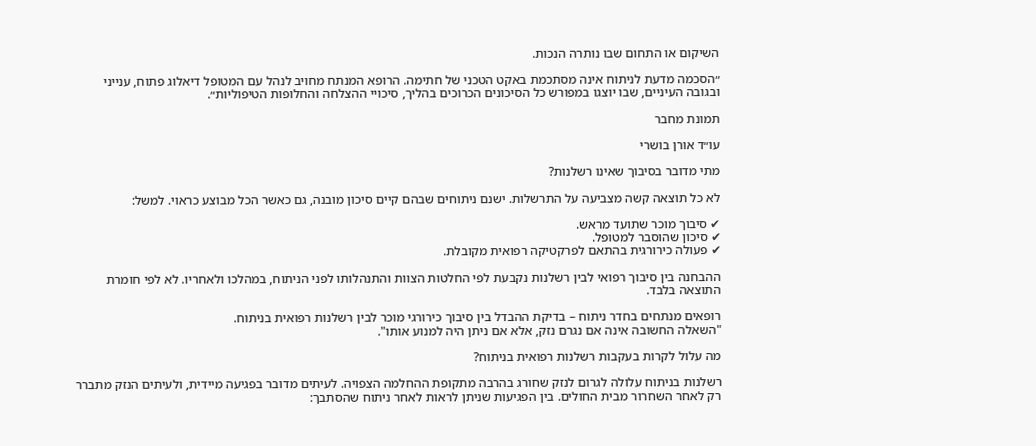השיקום או התחום שבו נותרה הנכות.

״הסכמה מדעת לניתוח אינה מסתכמת באקט הטכני של חתימה. הרופא המנתח מחויב לנהל עם המטופל דיאלוג פתוח, ענייני ובגובה העיניים, שבו יוצגו במפורש כל הסיכונים הכרוכים בהליך, סיכויי ההצלחה והחלופות הטיפוליות״.

תמונת מחבר

עו״ד אורן בושרי

מתי מדובר בסיבוך שאינו רשלנות?

לא כל תוצאה קשה מצביעה על התרשלות. ישנם ניתוחים שבהם קיים סיכון מובנה, גם כאשר הכל מבוצע כראוי. למשל:

✔ סיבוך מוכר שתועד מראש.
✔ סיכון שהוסבר למטופל.
✔ פעולה כירורגית בהתאם לפרקטיקה רפואית מקובלת.

ההבחנה בין סיבוך רפואי לבין רשלנות נקבעת לפי החלטות הצוות והתנהלותו לפני הניתוח, במהלכו ולאחריו. לא לפי חומרת התוצאה בלבד.

רופאים מנתחים בחדר ניתוח – בדיקת ההבדל בין סיבוך כירורגי מוכר לבין רשלנות רפואית בניתוח.
"השאלה החשובה אינה אם נגרם נזק, אלא אם ניתן היה למנוע אותו".

מה עלול לקרות בעקבות רשלנות רפואית בניתוח?

רשלנות בניתוח עלולה לגרום לנזק שחורג בהרבה מתקופת ההחלמה הצפויה. לעיתים מדובר בפגיעה מיידית, ולעיתים הנזק מתברר רק לאחר השחרור מבית החולים. בין הפגיעות שניתן לראות לאחר ניתוח שהסתבך: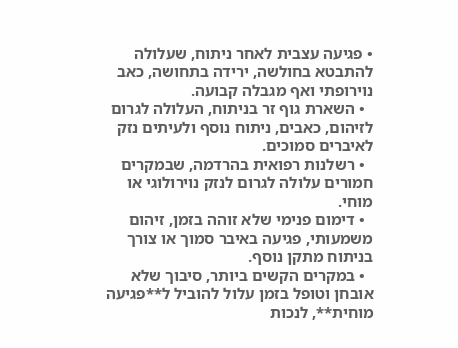• פגיעה עצבית לאחר ניתוח, שעלולה להתבטא בחולשה, ירידה בתחושה, כאב נוירופתי ואף מגבלה קבועה.
  • השארת גוף זר בניתוח, העלולה לגרום לזיהום, כאבים, ניתוח נוסף ולעיתים נזק לאיברים סמוכים.
  • רשלנות רפואית בהרדמה, שבמקרים חמורים עלולה לגרום לנזק נוירולוגי או מוחי.
  • דימום פנימי שלא זוהה בזמן, זיהום משמעותי, פגיעה באיבר סמוך או צורך בניתוח מתקן נוסף.
  • במקרים הקשים ביותר, סיבוך שלא אובחן וטופל בזמן עלול להוביל ל**פגיעה מוחית**, לנכות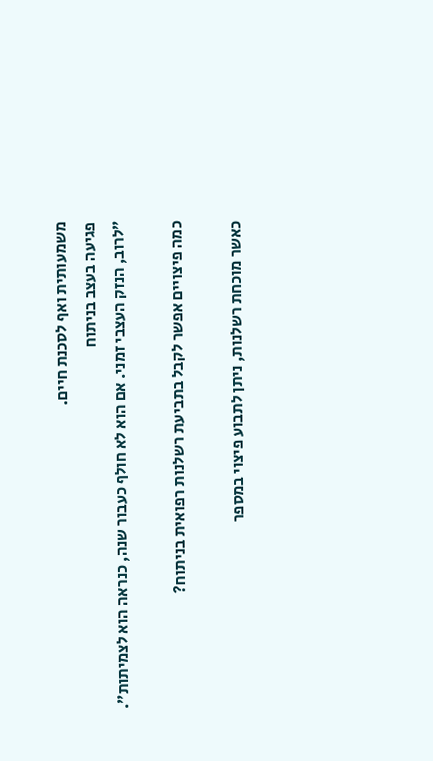משמעותית ואף לסכנת חיים.
פגיעה בעצב בניתוח
״לרוב, הנזק העצבי זמני. אם הוא לא חולף כעבור שנה, כנראה הוא לצמיתות״.

כמה פיצויים אפשר לקבל בתביעת רשלנות רפואית בניתוח?

כאשר מוכחת רשלנות, ניתן לתבוע פיצוי במספר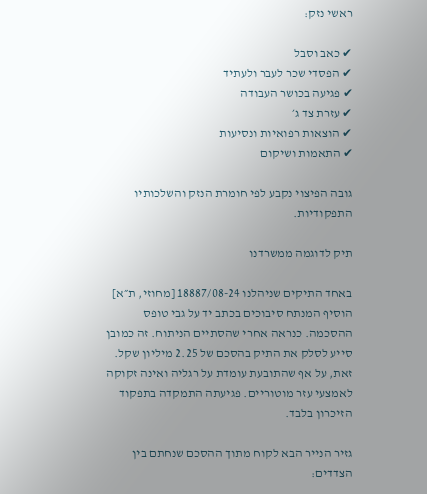ראשי נזק:

✔ כאב וסבל
✔ הפסדי שכר לעבר ולעתיד
✔ פגיעה בכושר העבודה
✔ עזרת צד ג׳
✔ הוצאות רפואיות ונסיעות
✔ התאמות ושיקום

גובה הפיצוי נקבע לפי חומרת הנזק והשלכותיו התפקודיות.

תיק לדוגמה ממשרדנו

באחד התיקים שניהלנו 18887/08-24 [מחוזי, ת״א] הוסיף המנתח סיבוכים בכתב יד על גבי טופס ההסכמה. כנראה אחרי שהסתיים הניתוח. זה כמובן  סייע לסלק את התיק בהסכם של 2.25 מיליון שקל. זאת, על אף שהתובעת עומדת על רגליה ואינה זקוקה לאמצעי עזר מוטוריים. פגיעתה התמקדה בתפקוד הזיכרון בלבד.

גזיר הנייר הבא לקוח מתוך ההסכם שנחתם בין הצדדים: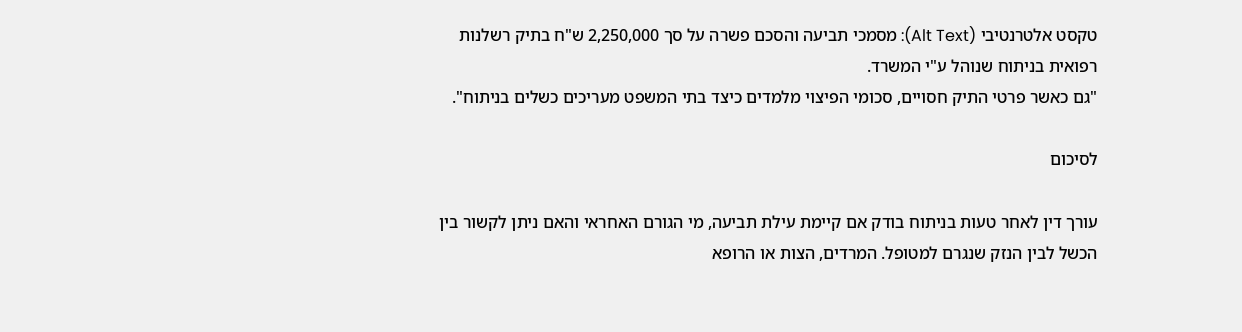טקסט אלטרנטיבי (Alt Text): מסמכי תביעה והסכם פשרה על סך 2,250,000 ש"ח בתיק רשלנות רפואית בניתוח שנוהל ע"י המשרד.
"גם כאשר פרטי התיק חסויים, סכומי הפיצוי מלמדים כיצד בתי המשפט מעריכים כשלים בניתוח".

לסיכום

עורך דין לאחר טעות בניתוח בודק אם קיימת עילת תביעה, מי הגורם האחראי והאם ניתן לקשור בין הכשל לבין הנזק שנגרם למטופל. המרדים, הצות או הרופא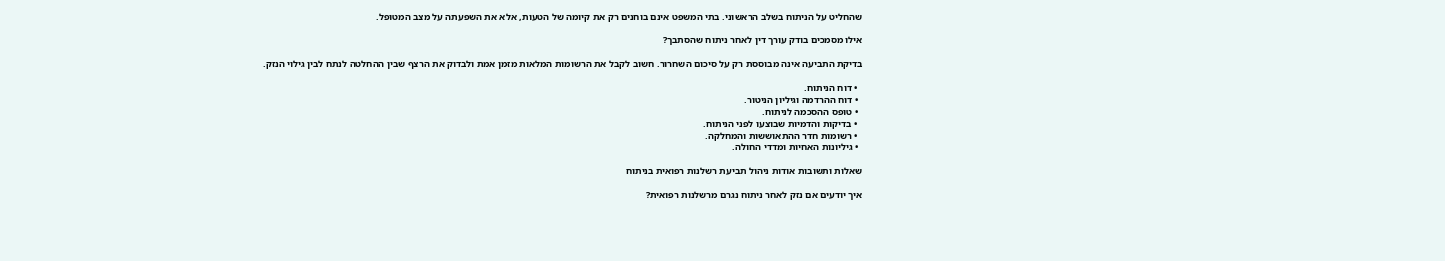שהחליט על הניתוח בשלב הראשוני. בתי המשפט אינם בוחנים רק את קיומה של הטעות, אלא את השפעתה על מצב המטופל.

אילו מסמכים בודק עורך דין לאחר ניתוח שהסתבך?

בדיקת התביעה אינה מבוססת רק על סיכום השחרור. חשוב לקבל את הרשומות המלאות מזמן אמת ולבדוק את הרצף שבין ההחלטה לנתח לבין גילוי הנזק.

  • דוח הניתוח.
  • דוח ההרדמה וגיליון הניטור.
  • טופס ההסכמה לניתוח.
  • בדיקות והדמיות שבוצעו לפני הניתוח.
  • רשומות חדר ההתאוששות והמחלקה.
  • גיליונות האחיות ומדדי החולה.

שאלות ותשובות אודות ניהול תביעת רשלנות רפואית בניתוח

איך יודעים אם נזק לאחר ניתוח נגרם מרשלנות רפואית?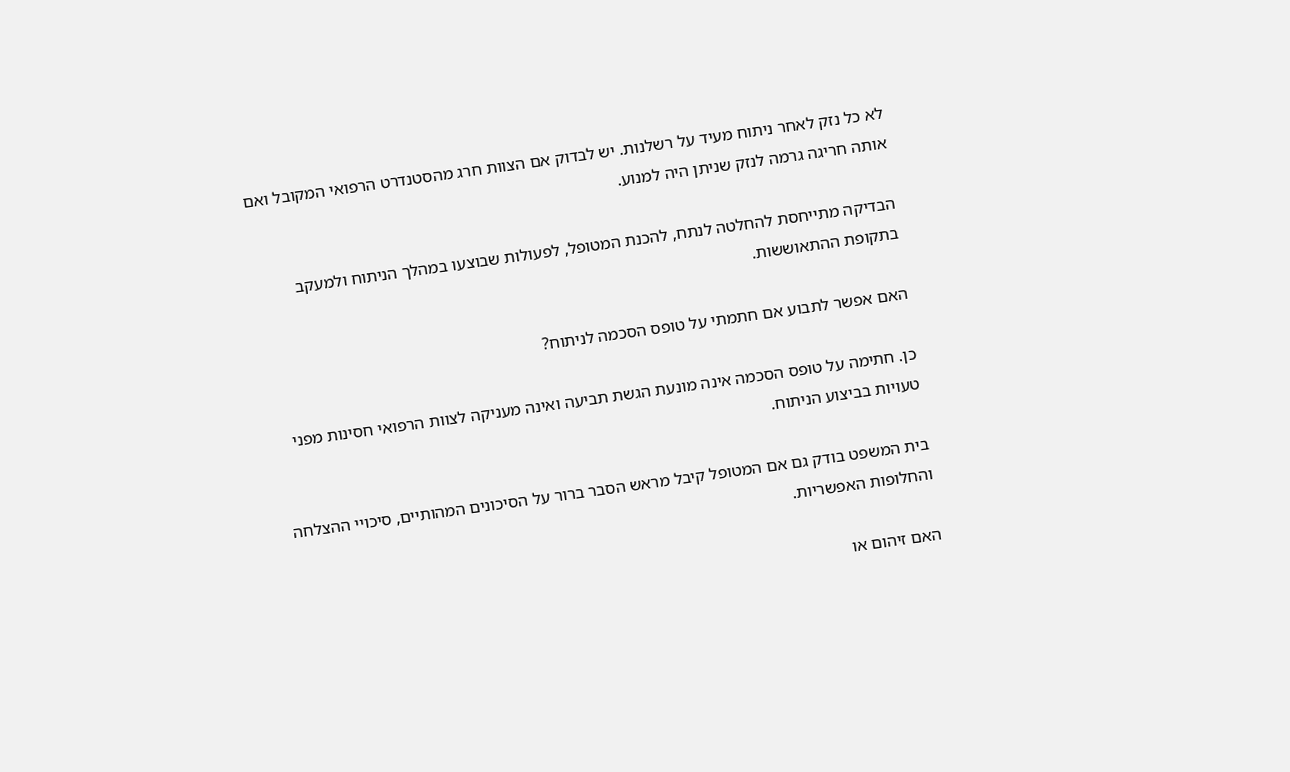לא כל נזק לאחר ניתוח מעיד על רשלנות. יש לבדוק אם הצוות חרג מהסטנדרט הרפואי המקובל ואם אותה חריגה גרמה לנזק שניתן היה למנוע.

הבדיקה מתייחסת להחלטה לנתח, להכנת המטופל, לפעולות שבוצעו במהלך הניתוח ולמעקב בתקופת ההתאוששות.

האם אפשר לתבוע אם חתמתי על טופס הסכמה לניתוח?

כן. חתימה על טופס הסכמה אינה מונעת הגשת תביעה ואינה מעניקה לצוות הרפואי חסינות מפני טעויות בביצוע הניתוח.

בית המשפט בודק גם אם המטופל קיבל מראש הסבר ברור על הסיכונים המהותיים, סיכויי ההצלחה והחלופות האפשריות.

האם זיהום או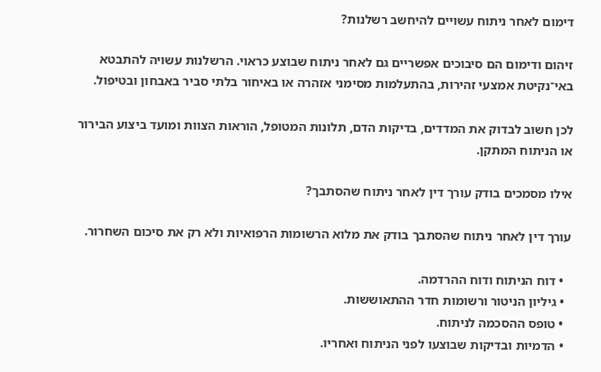דימום לאחר ניתוח עשויים להיחשב רשלנות?

זיהום ודימום הם סיבוכים אפשריים גם לאחר ניתוח שבוצע כראוי. הרשלנות עשויה להתבטא באי־נקיטת אמצעי זהירות, בהתעלמות מסימני אזהרה או באיחור בלתי סביר באבחון ובטיפול.

לכן חשוב לבדוק את המדדים, בדיקות הדם, תלונות המטופל, הוראות הצוות ומועד ביצוע הבירור או הניתוח המתקן.

אילו מסמכים בודק עורך דין לאחר ניתוח שהסתבך?

עורך דין לאחר ניתוח שהסתבך בודק את מלוא הרשומות הרפואיות ולא רק את סיכום השחרור.

  • דוח הניתוח ודוח ההרדמה.
  • גיליון הניטור ורשומות חדר ההתאוששות.
  • טופס ההסכמה לניתוח.
  • הדמיות ובדיקות שבוצעו לפני הניתוח ואחריו.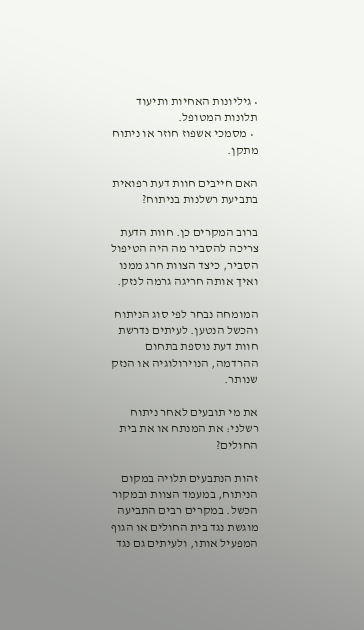• גיליונות האחיות ותיעוד תלונות המטופל.
  • מסמכי אשפוז חוזר או ניתוח מתקן.

האם חייבים חוות דעת רפואית בתביעת רשלנות בניתוח?

ברוב המקרים כן. חוות הדעת צריכה להסביר מה היה הטיפול הסביר, כיצד הצוות חרג ממנו ואיך אותה חריגה גרמה לנזק.

המומחה נבחר לפי סוג הניתוח והכשל הנטען. לעיתים נדרשת חוות דעת נוספת בתחום ההרדמה, הנוירולוגיה או הנזק שנותר.

את מי תובעים לאחר ניתוח רשלני: את המנתח או את בית החולים?

זהות הנתבעים תלויה במקום הניתוח, במעמד הצוות ובמקור הכשל. במקרים רבים התביעה מוגשת נגד בית החולים או הגוף המפעיל אותו, ולעיתים גם נגד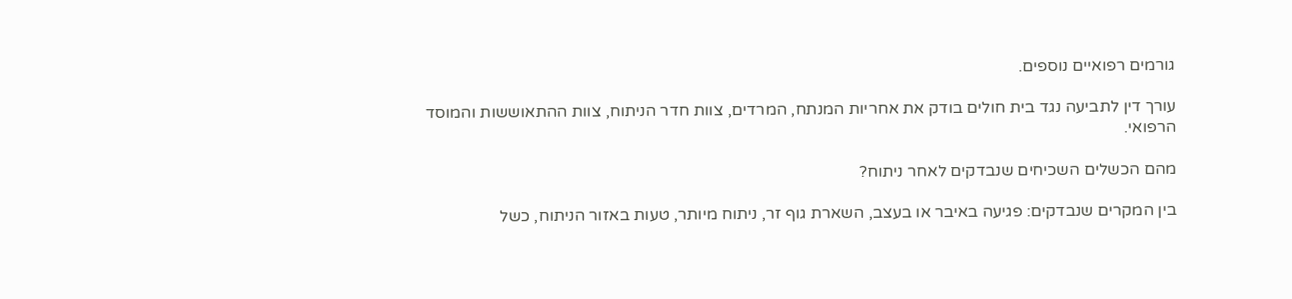גורמים רפואיים נוספים.

עורך דין לתביעה נגד בית חולים בודק את אחריות המנתח, המרדים, צוות חדר הניתוח, צוות ההתאוששות והמוסד הרפואי.

מהם הכשלים השכיחים שנבדקים לאחר ניתוח?

בין המקרים שנבדקים: פגיעה באיבר או בעצב, השארת גוף זר, ניתוח מיותר, טעות באזור הניתוח, כשל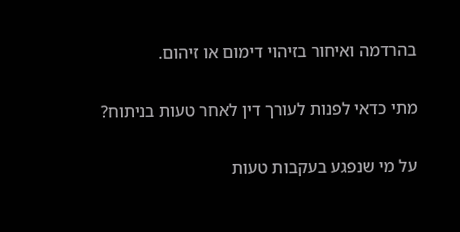בהרדמה ואיחור בזיהוי דימום או זיהום.

מתי כדאי לפנות לעורך דין לאחר טעות בניתוח?

על מי שנפגע בעקבות טעות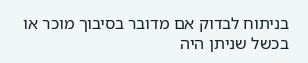בניתוח לבדוק אם מדובר בסיבוך מוכר או בכשל שניתן היה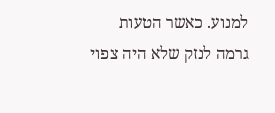למנוע. כאשר הטעות גרמה לנזק שלא היה צפוי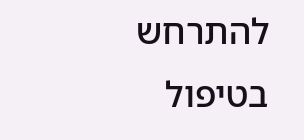להתרחש בטיפול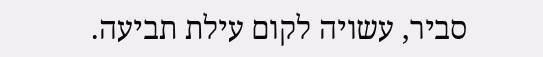סביר, עשויה לקום עילת תביעה.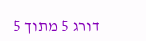דורג 5 מתוך 5